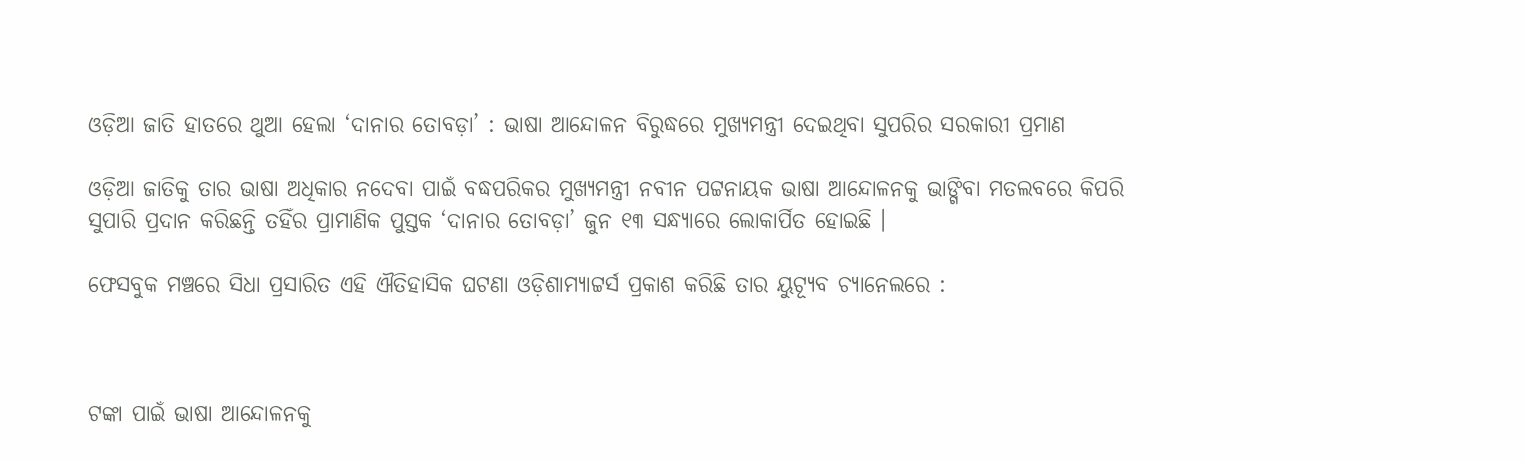ଓଡ଼ିଆ ଜାତି ହାତରେ ଥୁଆ ହେଲା ‘ଦାନାର ତୋବଡ଼ା’ : ଭାଷା ଆନ୍ଦୋଳନ ବିରୁଦ୍ଧରେ ମୁଖ୍ୟମନ୍ତ୍ରୀ ଦେଇଥିବା ସୁପରିର ସରକାରୀ ପ୍ରମାଣ

ଓଡ଼ିଆ ଜାତିକୁ ତାର ଭାଷା ଅଧିକାର ନଦେବା ପାଇଁ ବଦ୍ଧପରିକର ମୁଖ୍ୟମନ୍ତ୍ରୀ ନବୀନ ପଟ୍ଟନାୟକ ଭାଷା ଆନ୍ଦୋଳନକୁ ଭାଙ୍ଗିବା ମତଲବରେ କିପରି ସୁପାରି ପ୍ରଦାନ କରିଛନ୍ତି ତହିଁର ପ୍ରାମାଣିକ ପୁସ୍ତକ ‘ଦାନାର ତୋବଡ଼ା’ ଜୁନ ୧୩ ସନ୍ଧ୍ୟାରେ ଲୋକାର୍ପିତ ହୋଇଛି ।

ଫେସବୁକ ମଞ୍ଚରେ ସିଧା ପ୍ରସାରିତ ଏହି ଐତିହାସିକ ଘଟଣା ଓଡ଼ିଶାମ୍ୟାଟ୍ଟର୍ସ ପ୍ରକାଶ କରିଛି ତାର ୟୁଟ୍ଯୂବ ଚ୍ୟାନେଲରେ :



ଟଙ୍କା ପାଇଁ ଭାଷା ଆନ୍ଦୋଳନକୁ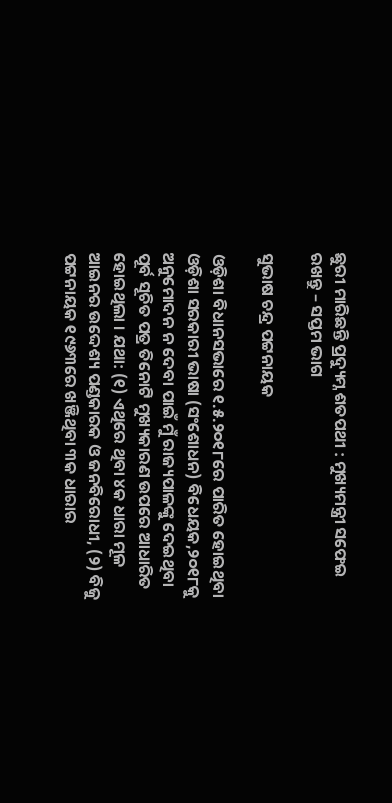ଛୁରୀ ମାରିଛନ୍ତି ପ୍ରଦ୍ୟୁମ୍ନ ଶତପଥୀ : ମୁଖ୍ୟମନ୍ତ୍ରୀ ସଫେଇ ରଖନ୍ତୁ – ସପ୍ତମ ଭାଗ

ସୁଭାଷ ଚନ୍ଦ୍ର ପଟ୍ଟନାୟକ

ଓଡ଼ିଶା ବିଧାନସଭାରେ ୧.୫.୨୦୧୮ରେ ପାରିତ ହୋଇଥିବା ଓଡ଼ିଶା ସରକାରୀ ଭାଷା (ସଂଶୋଧନ) ବିଧେୟକ,୨୦୧୮କୁ ଅନୁମୋଦନ ନ ଦେବା ପାଇଁ ମୁଁ ରାଜ୍ୟପାଳଙ୍କୁ ଦେଇଥିବା ପୂର୍ବ ସୂଚିତ ପତ୍ର ତିନୋଟି ମୁଖ୍ୟକାରଣ ଉପରେ ଆଧାରିତ ହୋଇଥିଲା । ଯଥା: (୧) ଏଥିରେ ଥିବା ୪କ ଧାରା ମୂଳ ଆଇନର ଉଦ୍ଦେଶ୍ୟ ପଣ୍ଡକାରକ ଓ ଜନବିରୋଧୀ, (୨) ବିଜୁ ପଟ୍ଟନାୟକ ୧୯୬୩ରେ ଖଞ୍ଜିଥିବା ୩କ ଧାରାର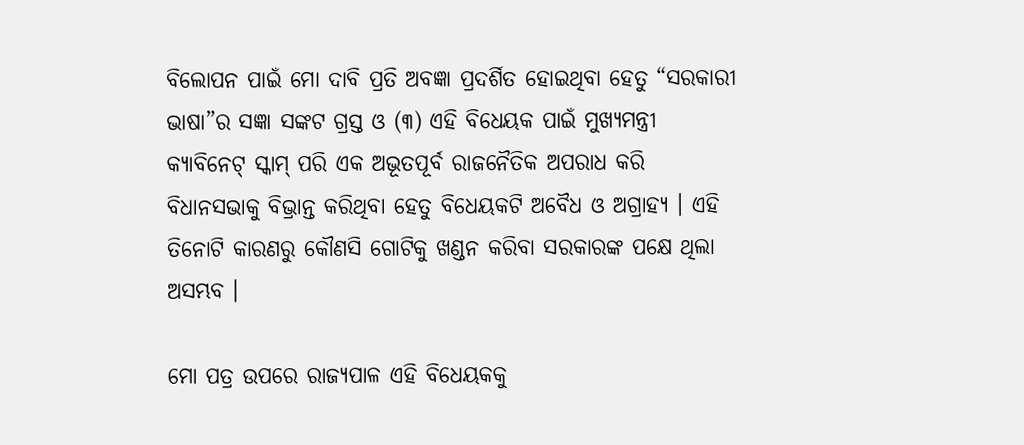ବିଲୋପନ ପାଇଁ ମୋ ଦାବି ପ୍ରତି ଅବଜ୍ଞା ପ୍ରଦର୍ଶିତ ହୋଇଥିବା ହେତୁ “ସରକାରୀ ଭାଷା”ର ସଜ୍ଞା ସଙ୍କଟ ଗ୍ରସ୍ତ ଓ (୩) ଏହି ବିଧେୟକ ପାଇଁ ମୁଖ୍ୟମନ୍ତ୍ରୀ କ୍ୟାବିନେଟ୍ ସ୍କାମ୍ ପରି ଏକ ଅଭୂତପୂର୍ବ ରାଜନୈତିକ ଅପରାଧ କରି ବିଧାନସଭାକୁ ବିଭ୍ରାନ୍ତ କରିଥିବା ହେତୁ ବିଧେୟକଟି ଅବୈଧ ଓ ଅଗ୍ରାହ୍ୟ । ଏହି ତିନୋଟି କାରଣରୁ କୌଣସି ଗୋଟିକୁ ଖଣ୍ଡନ କରିବା ସରକାରଙ୍କ ପକ୍ଷେ ଥିଲା ଅସମ୍ଭବ ।

ମୋ ପତ୍ର ଉପରେ ରାଜ୍ୟପାଳ ଏହି ବିଧେୟକକୁ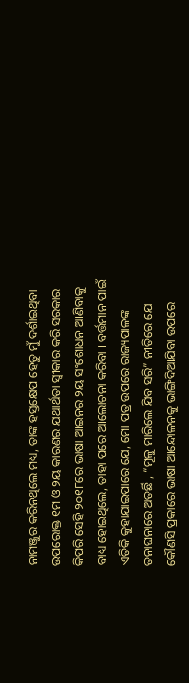ନାମଞ୍ଜୁର କରିନଥିଲେ ମଧ୍ୟ, ତାଙ୍କ ହସ୍ତକ୍ଷେପ ହେତୁ ମୁଁ ଦର୍ଶାଇଥିବା ଉପରୋକ୍ତ ୧ମ ଓ ୨ୟ କାରଣର ଯଥାର୍ଥତା ସ୍ଵୀକାର କରି ସରକାର କିପରି ସେହି ୨୦୧୮ରେ ଭାଷା ଆଇନର ୨ୟ ସଂଶୋଧନ ଆଣିବାକୁ ବାଧ୍ୟ ହୋଇଥିଲେ, ତାହା ପରେ ଆଲୋଚନା କରିବା । ବର୍ତ୍ତମାନ ପାଇଁ ଏତିକି କୁହାଯାଇପାରେ ଯେ, ମୋ ପତ୍ର ଉପରେ ରାଜ୍ୟପାଳଙ୍କ ତନାଘନାରେ ଅତର୍ଛି , “ମୂଳୁ ମାରିଲେ ଯିବ ସରି” ନୀତିରେ ଯେ କୌଣସି ପ୍ରକାରେ ଭାଷା ଆନ୍ଦୋଳନକୁ ଭାଙ୍ଗିଦିଆଯିବା ଉପରେ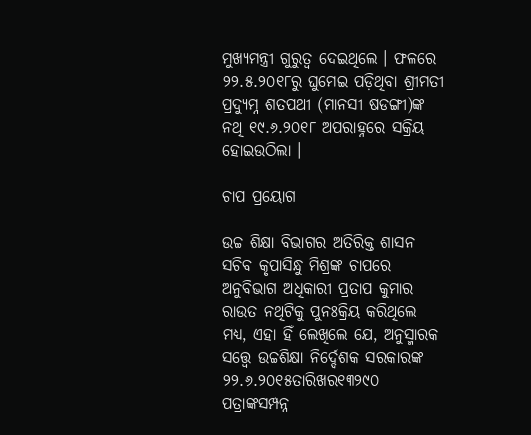ମୁଖ୍ୟମନ୍ତ୍ରୀ ଗୁରୁତ୍ଵ ଦେଇଥିଲେ । ଫଳରେ ୨୨.୫.୨୦୧୮ରୁ ଘୁମେଇ ପଡ଼ିଥିବା ଶ୍ରୀମତୀ ପ୍ରଦ୍ୟୁମ୍ନ ଶତପଥୀ (ମାନସୀ ଷଡଙ୍ଗୀ)ଙ୍କ ନଥି ୧୯.୬.୨୦୧୮ ଅପରାହ୍ନରେ ସକ୍ରିୟ ହୋଇଉଠିଲା ।

ଚାପ ପ୍ରୟୋଗ

ଉଚ୍ଚ ଶିକ୍ଷା ବିଭାଗର ଅତିରିକ୍ତ ଶାସନ ସଚିବ କୃପାସିନ୍ଧୁ ମିଶ୍ରଙ୍କ ଚାପରେ ଅନୁବିଭାଗ ଅଧିକାରୀ ପ୍ରତାପ କୁମାର ରାଉତ ନଥିଟିକୁ ପୁନଃକ୍ରିୟ କରିଥିଲେ ମଧ୍ୟ, ଏହା ହିଁ ଲେଖିଲେ ଯେ, ଅନୁସ୍ମାରକ ସତ୍ତ୍ୱେ ଉଚ୍ଚଶିକ୍ଷା ନିର୍ଦ୍ଦେଶକ ସରକାରଙ୍କ ୨୨.୬.୨୦୧୫ତାରିଖର୧୩୨୯୦ ପତ୍ରାଙ୍କସମ୍ପନ୍ନ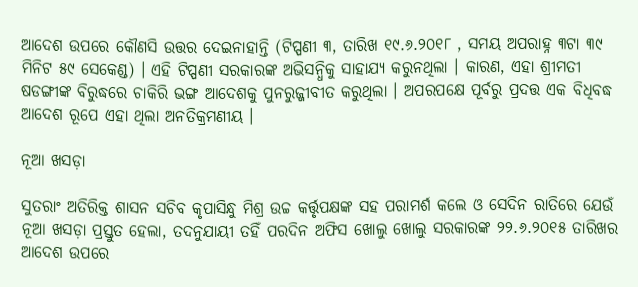ଆଦେଶ ଉପରେ କୌଣସି ଉତ୍ତର ଦେଇନାହାନ୍ତି (ଟିପ୍ପଣୀ ୩, ତାରିଖ ୧୯.୬.୨୦୧୮ , ସମୟ ଅପରାହ୍ନ ୩ଟା ୩୯ ମିନିଟ ୫୯ ସେକେଣ୍ଡ) । ଏହି ଟିପ୍ପଣୀ ସରକାରଙ୍କ ଅଭିସନ୍ଧିକୁ ସାହାଯ୍ୟ କରୁନଥିଲା । କାରଣ, ଏହା ଶ୍ରୀମତୀ ଷଡଙ୍ଗୀଙ୍କ ବିରୁଦ୍ଧରେ ଚାକିରି ଭଙ୍ଗ ଆଦେଶକୁ ପୁନରୁଜ୍ଜୀବୀତ କରୁଥିଲା । ଅପରପକ୍ଷେ ପୂର୍ବରୁ ପ୍ରଦତ୍ତ ଏକ ବିଧିବଦ୍ଧ ଆଦେଶ ରୂପେ ଏହା ଥିଲା ଅନତିକ୍ରମଣୀୟ ।

ନୂଆ ଖସଡ଼ା

ସୁତରାଂ ଅତିରିକ୍ତ ଶାସନ ସଚିବ କୃପାସିନ୍ଧୁ ମିଶ୍ର ଉଚ୍ଚ କର୍ତ୍ତୃପକ୍ଷଙ୍କ ସହ ପରାମର୍ଶ କଲେ ଓ ସେଦିନ ରାତିରେ ଯେଉଁ ନୂଆ ଖସଡ଼ା ପ୍ରସ୍ତୁତ ହେଲା, ତଦନୁଯାୟୀ ତହିଁ ପରଦିନ ଅଫିସ ଖୋଲୁ ଖୋଲୁ ସରକାରଙ୍କ ୨୨.୬.୨୦୧୫ ତାରିଖର ଆଦେଶ ଉପରେ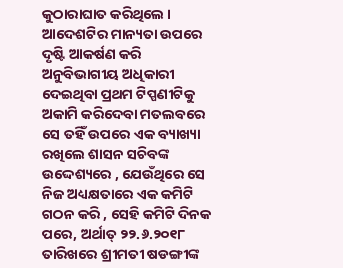କୁଠାରାଘାତ କରିଥିଲେ । ଆଦେଶଟିର ମାନ୍ୟତା ଉପରେ ଦୃଷ୍ଟି ଆକର୍ଷଣ କରି ଅନୁବିଭାଗୀୟ ଅଧିକାରୀ ଦେଇଥିବା ପ୍ରଥମ ଟିପ୍ପଣୀଟିକୁ ଅକାମି କରିଦେବା ମତଲବରେ ସେ ତହିଁ ଉପରେ ଏକ ବ୍ୟାଖ୍ୟା ରଖିଲେ ଶାସନ ସଚିବଙ୍କ ଉଦ୍ଦେଶ୍ୟରେ , ଯେଉଁଥିରେ ସେ ନିଜ ଅଧ୍ୟକ୍ଷତାରେ ଏକ କମିଟି ଗଠନ କରି , ସେହି କମିଟି ଦିନକ ପରେ, ଅର୍ଥାତ୍ ୨୨.୬.୨୦୧୮ ତାରିଖରେ ଶ୍ରୀମତୀ ଷଡଙ୍ଗୀଙ୍କ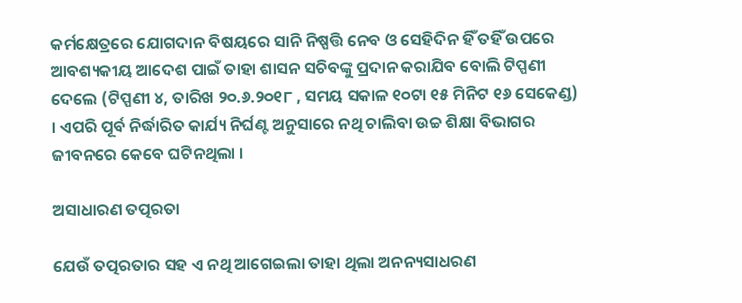କର୍ମକ୍ଷେତ୍ରରେ ଯୋଗଦାନ ବିଷୟରେ ସାନି ନିଷ୍ପତ୍ତି ନେବ ଓ ସେହିଦିନ ହିଁ ତହିଁ ଉପରେ ଆବଶ୍ୟକୀୟ ଆଦେଶ ପାଇଁ ତାହା ଶାସନ ସଚିବଙ୍କୁ ପ୍ରଦାନ କରାଯିବ ବୋଲି ଟିପ୍ପଣୀ ଦେଲେ (ଟିପ୍ପଣୀ ୪, ତାରିଖ ୨୦.୬.୨୦୧୮ , ସମୟ ସକାଳ ୧୦ଟା ୧୫ ମିନିଟ ୧୬ ସେକେଣ୍ଡ) । ଏପରି ପୂର୍ବ ନିର୍ଦ୍ଧାରିତ କାର୍ଯ୍ୟ ନିର୍ଘଣ୍ଟ ଅନୁସାରେ ନଥି ଚାଲିବା ଉଚ୍ଚ ଶିକ୍ଷା ବିଭାଗର ଜୀବନରେ କେବେ ଘଟିନଥିଲା ।

ଅସାଧାରଣ ତତ୍ପରତା

ଯେଉଁ ତତ୍ପରତାର ସହ ଏ ନଥି ଆଗେଇଲା ତାହା ଥିଲା ଅନନ୍ୟସାଧରଣ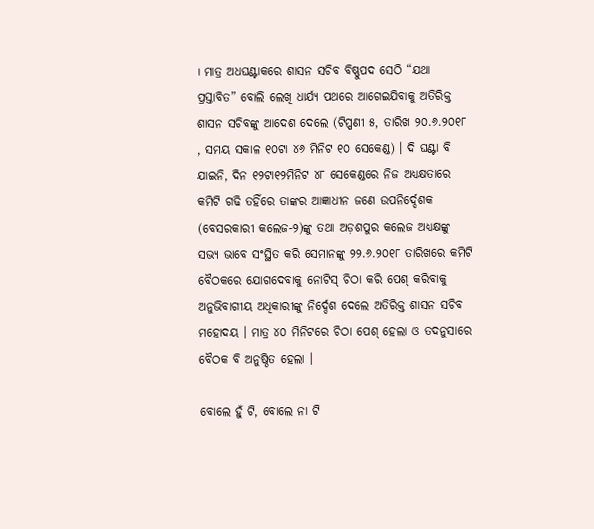। ମାତ୍ର ଅଧଘଣ୍ଟାକରେ ଶାସନ ସଚିବ ବିଷ୍ଣୁପଦ ସେଠି “ଯଥା ପ୍ରସ୍ତାବିତ” ବୋଲି ଲେଖି ଧାର୍ଯ୍ୟ ପଥରେ ଆଗେଇଯିବାକୁ ଅତିରିକ୍ତ ଶାସନ ସଚିବଙ୍କୁ ଆଦେଶ ଦେଲେ (ଟିପ୍ପଣୀ ୫, ତାରିଖ ୨୦.୬.୨୦୧୮ , ସମୟ ସକାଳ ୧୦ଟା ୪୬ ମିନିଟ ୧୦ ସେକେଣ୍ଡ) । ଦି ଘଣ୍ଟା ବି ଯାଇନି, ଦିନ ୧୨ଟା୧୨ମିନିଟ ୪୮ ସେକେଣ୍ଡରେ ନିଜ ଅଧ୍ୟକ୍ଷତାରେ କମିଟି ଗଢି ତହିଁରେ ତାଙ୍କର ଆଜ୍ଞାଧୀନ ଜଣେ ଉପନିର୍ଦ୍ଦେଶକ (ବେସରକାରୀ କଲେଜ-୨)ଙ୍କୁ ତଥା ଅଡ଼ଶପୁର କଲେଜ ଅଧ୍ୟକ୍ଷଙ୍କୁ ସଭ୍ୟ ଭାବେ ସଂସ୍ଥିତ କରି ସେମାନଙ୍କୁ ୨୨.୬.୨୦୧୮ ତାରିଖରେ କମିଟି ବୈଠକରେ ଯୋଗଦେବାକୁ ନୋଟିସ୍ ଚିଠା କରି ପେଶ୍ କରିବାକୁ ଅନୁଭିବାଗୀୟ ଅଧିକାରୀଙ୍କୁ ନିର୍ଦ୍ଦେଶ ଦେଲେ ଅତିରିକ୍ତ ଶାସନ ସଚିବ ମହୋଦୟ । ମାତ୍ର ୪୦ ମିନିଟରେ ଚିଠା ପେଶ୍ ହେଲା ଓ ତଦନୁସାରେ ବୈଠକ ବି ଅନୁଷ୍ଠିତ ହେଲା ।

ବୋଲେ ହୁଁ ଟି, ବୋଲେ ନା ଟି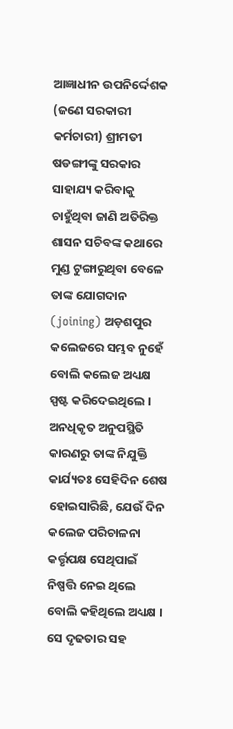ଆଜ୍ଞାଧୀନ ଉପନିର୍ଦ୍ଦେଶକ (ଜଣେ ସରକାରୀ କର୍ମଚାରୀ) ଶ୍ରୀମତୀ ଷଡଙ୍ଗୀଙ୍କୁ ସରକାର ସାହାଯ୍ୟ କରିବାକୁ ଚାହୁଁଥିବା ଜାଣି ଅତିରିକ୍ତ ଶାସନ ସଚିବଙ୍କ କଥାରେ ମୁଣ୍ଡ ଟୁଙ୍ଗାରୁଥିବା ବେଳେ ତାଙ୍କ ଯୋଗଦାନ (joining) ଅଡ଼ଶପୁର କଲେଜରେ ସମ୍ଭବ ନୁହେଁ ବୋଲି କଲେଜ ଅଧ୍ୟକ୍ଷ ସ୍ପଷ୍ଟ କରିଦେଇଥିଲେ । ଅନଧିକୃତ ଅନୁପସ୍ଥିତି କାରଣରୁ ତାଙ୍କ ନିଯୁକ୍ତି କାର୍ଯ୍ୟତଃ ସେହିଦିନ ଶେଷ ହୋଇସାରିଛି, ଯେଉଁ ଦିନ କଲେଜ ପରିଚାଳନା କର୍ତ୍ତୃପକ୍ଷ ସେଥିପାଇଁ ନିଷ୍ପତ୍ତି ନେଇ ଥିଲେ ବୋଲି କହିଥିଲେ ଅଧ୍ୟକ୍ଷ । ସେ ଦୃଢତାର ସହ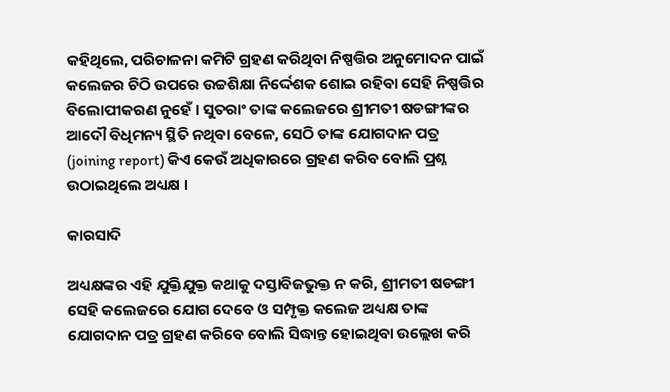କହିଥିଲେ, ପରିଚାଳନା କମିଟି ଗ୍ରହଣ କରିଥିବା ନିଷ୍ପତ୍ତିର ଅନୁମୋଦନ ପାଇଁ କଲେଜର ଚିଠି ଉପରେ ଉଚ୍ଚଶିକ୍ଷା ନିର୍ଦ୍ଦେଶକ ଶୋଇ ରହିବା ସେହି ନିଷ୍ପତ୍ତିର ବିଲୋପୀକରଣ ନୁହେଁ । ସୁତରାଂ ତାଙ୍କ କଲେଜରେ ଶ୍ରୀମତୀ ଷଡଙ୍ଗୀଙ୍କର ଆଦୌ ବିଧିମନ୍ୟ ସ୍ଥିତି ନଥିବା ବେଳେ, ସେଠି ତାଙ୍କ ଯୋଗଦାନ ପତ୍ର (joining report) କିଏ କେଉଁ ଅଧିକାରରେ ଗ୍ରହଣ କରିବ ବୋଲି ପ୍ରଶ୍ନ ଉଠାଇଥିଲେ ଅଧ୍ୟକ୍ଷ ।

କାରସାଦି

ଅଧ୍ୟକ୍ଷଙ୍କର ଏହି ଯୁକ୍ତିଯୁକ୍ତ କଥାକୁ ଦସ୍ତାବିଜଭୁକ୍ତ ନ କରି, ଶ୍ରୀମତୀ ଷଡଙ୍ଗୀ ସେହି କଲେଜରେ ଯୋଗ ଦେବେ ଓ ସମ୍ପୃକ୍ତ କଲେଜ ଅଧ୍ୟକ୍ଷ ତାଙ୍କ ଯୋଗଦାନ ପତ୍ର ଗ୍ରହଣ କରିବେ ବୋଲି ସିଦ୍ଧାନ୍ତ ହୋଇଥିବା ଉଲ୍ଲେଖ କରି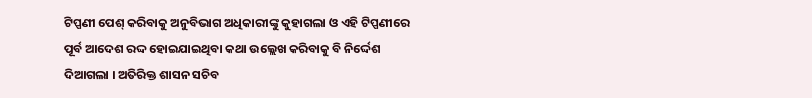ଟିପ୍ପଣୀ ପେଶ୍ କରିବାକୁ ଅନୁବିଭାଗ ଅଧିକାରୀଙ୍କୁ କୁହାଗଲା ଓ ଏହି ଟିପ୍ପଣୀରେ ପୂର୍ବ ଆଦେଶ ରଦ୍ଦ ହୋଇଯାଇଥିବା କଥା ଉଲ୍ଲେଖ କରିବାକୁ ବି ନିର୍ଦ୍ଦେଶ ଦିଆଗଲା । ଅତିରିକ୍ତ ଶାସନ ସଚିବ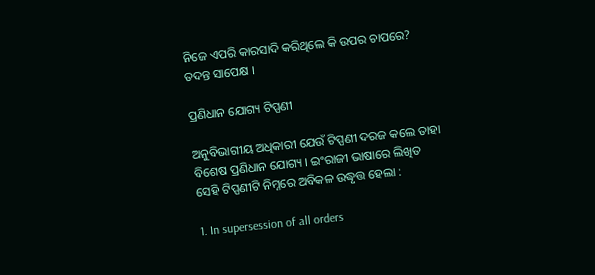ନିଜେ ଏପରି କାରସାଦି କରିଥିଲେ କି ଉପର ଚାପରେ? ତଦନ୍ତ ସାପେକ୍ଷ ।

ପ୍ରଣିଧାନ ଯୋଗ୍ୟ ଟିପ୍ପଣୀ

ଅନୁବିଭାଗୀୟ ଅଧିକାରୀ ଯେଉଁ ଟିପ୍ପଣୀ ଦରଜ କଲେ ତାହା ବିଶେଷ ପ୍ରଣିଧାନ ଯୋଗ୍ୟ । ଇଂରାଜୀ ଭାଷାରେ ଲିଖିତ ସେହି ଟିପ୍ପଣୀଟି ନିମ୍ନରେ ଅବିକଳ ଉଦ୍ଧୃତ୍ତ ହେଲା :

1. In supersession of all orders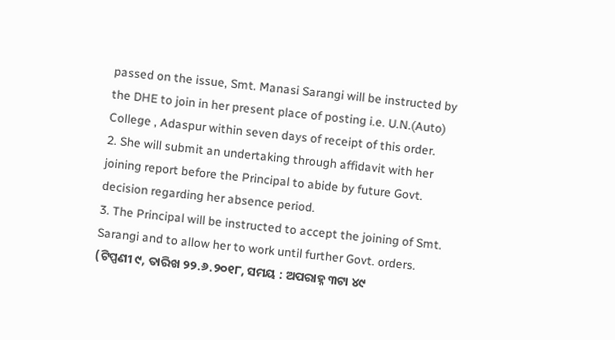passed on the issue, Smt. Manasi Sarangi will be instructed by the DHE to join in her present place of posting i.e. U.N.(Auto) College , Adaspur within seven days of receipt of this order.
2. She will submit an undertaking through affidavit with her joining report before the Principal to abide by future Govt. decision regarding her absence period.
3. The Principal will be instructed to accept the joining of Smt. Sarangi and to allow her to work until further Govt. orders. (ଟିପ୍ପଣୀ ୯, ତାରିଖ ୨୨.୬.୨୦୧୮, ସମୟ : ଅପରାହ୍ନ ୩ଟା ୪୯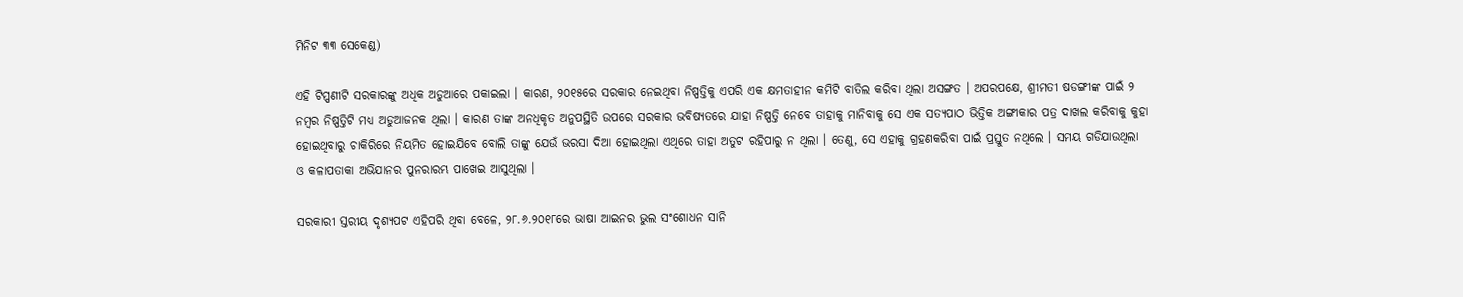ମିନିଟ ୩୩ ସେକେଣ୍ଡ)

ଏହି ଟିପ୍ପଣୀଟି ସରକାରଙ୍କୁ ଅଧିକ ଅଡୁଆରେ ପକାଇଲା । କାରଣ, ୨୦୧୫ରେ ସରକାର ନେଇଥିବା ନିଷ୍ପତ୍ତିକୁ ଏପରି ଏକ କ୍ଷମତାହୀନ କମିଟି ବାତିଲ କରିବା ଥିଲା ଅସଙ୍ଗତ । ଅପରପକ୍ଷେ, ଶ୍ରୀମତୀ ଷଡଙ୍ଗୀଙ୍କ ପାଇଁ ୨ ନମ୍ବର ନିଷ୍ପତ୍ତିଟି ମଧ୍ୟ ଅଡୁଆଜନକ ଥିଲା । କାରଣ ତାଙ୍କ ଅନଧିକୃତ ଅନୁପସ୍ଥିତି ଉପରେ ସରକାର ଭବିଷ୍ୟତରେ ଯାହା ନିଷ୍ପତ୍ତି ନେବେ ତାହାକୁ ମାନିବାକୁ ସେ ଏକ ସତ୍ୟପାଠ ଭିତ୍ତିକ ଅଙ୍ଗୀକାର ପତ୍ର ଦାଖଲ କରିବାକୁ କୁହା ହୋଇଥିବାରୁ ଚାକିରିରେ ନିୟମିତ ହୋଇଯିବେ ବୋଲି ତାଙ୍କୁ ଯେଉଁ ଭରସା ଦିଆ ହୋଇଥିଲା ଏଥିରେ ତାହା ଅତୁଟ ରହିପାରୁ ନ ଥିଲା । ତେଣୁ, ସେ ଏହାକୁ ଗ୍ରହଣକରିବା ପାଇଁ ପ୍ରସ୍ତୁତ ନଥିଲେ । ସମୟ ଗଡିଯାଉଥିଲା ଓ କଳାପତାକା ଅଭିଯାନର ପୁନରାରମ୍ଭ ପାଖେଇ ଆସୁଥିଲା ।

ସରକାରୀ ସ୍ତରୀୟ ଦୃଶ୍ୟପଟ ଏହିପରି ଥିବା ବେଳେ, ୨୮.୬.୨୦୧୮ରେ ଭାଷା ଆଇନର ଭୁଲ ସଂଶୋଧନ ସାନି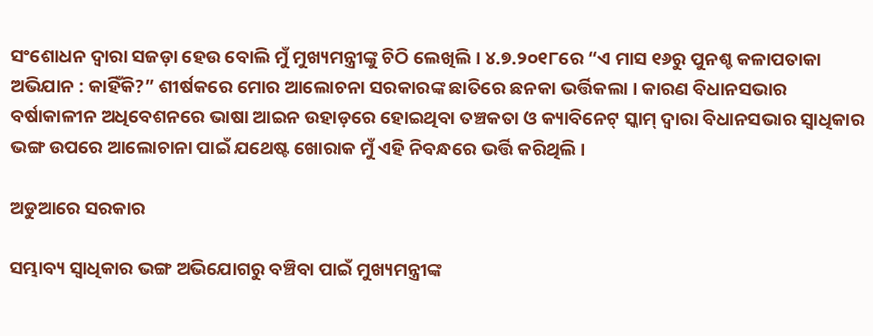ସଂଶୋଧନ ଦ୍ଵାରା ସଜଡ଼ା ହେଉ ବୋଲି ମୁଁ ମୁଖ୍ୟମନ୍ତ୍ରୀଙ୍କୁ ଚିଠି ଲେଖିଲି । ୪.୭.୨୦୧୮ରେ “ଏ ମାସ ୧୬ରୁ ପୁନଶ୍ଚ କଳାପତାକା ଅଭିଯାନ : କାହିଁକି?” ଶୀର୍ଷକରେ ମୋର ଆଲୋଚନା ସରକାରଙ୍କ ଛାତିରେ ଛନକା ଭର୍ତ୍ତିକଲା । କାରଣ ବିଧାନସଭାର ବର୍ଷାକାଳୀନ ଅଧିବେଶନରେ ଭାଷା ଆଇନ ଉହାଡ଼ରେ ହୋଇଥିବା ତଞ୍ଚକତା ଓ କ୍ୟାବିନେଟ୍ ସ୍କାମ୍ ଦ୍ଵାରା ବିଧାନସଭାର ସ୍ଵାଧିକାର ଭଙ୍ଗ ଉପରେ ଆଲୋଚାନା ପାଇଁ ଯଥେଷ୍ଟ ଖୋରାକ ମୁଁ ଏହି ନିବନ୍ଧରେ ଭର୍ତ୍ତି କରିଥିଲି ।

ଅଡୁଆରେ ସରକାର

ସମ୍ଭାବ୍ୟ ସ୍ଵାଧିକାର ଭଙ୍ଗ ଅଭିଯୋଗରୁ ବଞ୍ଚିବା ପାଇଁ ମୁଖ୍ୟମନ୍ତ୍ରୀଙ୍କ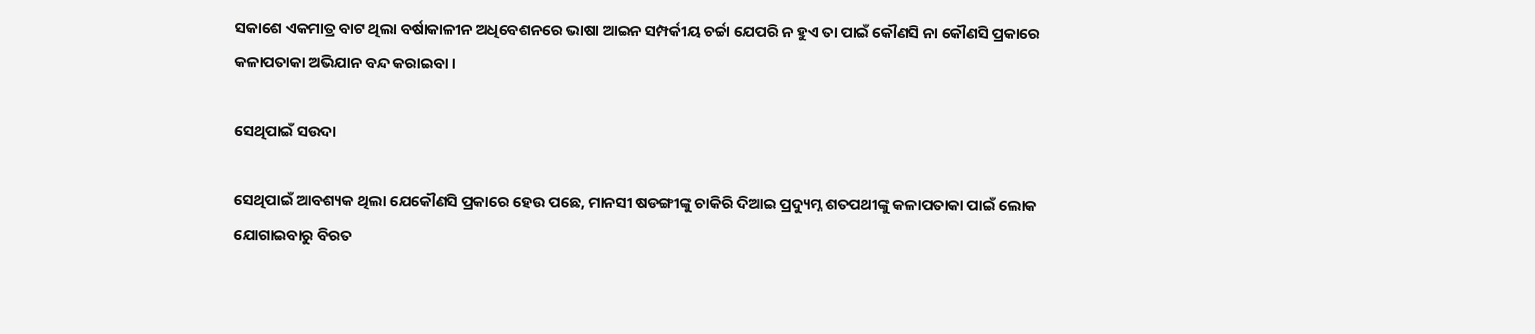ସକାଶେ ଏକମାତ୍ର ବାଟ ଥିଲା ବର୍ଷାକାଳୀନ ଅଧିବେଶନରେ ଭାଷା ଆଇନ ସମ୍ପର୍କୀୟ ଚର୍ଚ୍ଚା ଯେପରି ନ ହୁଏ ତା ପାଇଁ କୌଣସି ନା କୌଣସି ପ୍ରକାରେ କଳାପତାକା ଅଭିଯାନ ବନ୍ଦ କରାଇବା ।

ସେଥିପାଇଁ ସଉଦା

ସେଥିପାଇଁ ଆବଶ୍ୟକ ଥିଲା ଯେକୌଣସି ପ୍ରକାରେ ହେଉ ପଛେ, ମାନସୀ ଷଡଙ୍ଗୀଙ୍କୁ ଚାକିରି ଦିଆଇ ପ୍ରଦ୍ୟୁମ୍ନ ଶତପଥୀଙ୍କୁ କଳାପତାକା ପାଇଁ ଲୋକ ଯୋଗାଇବାରୁ ବିରତ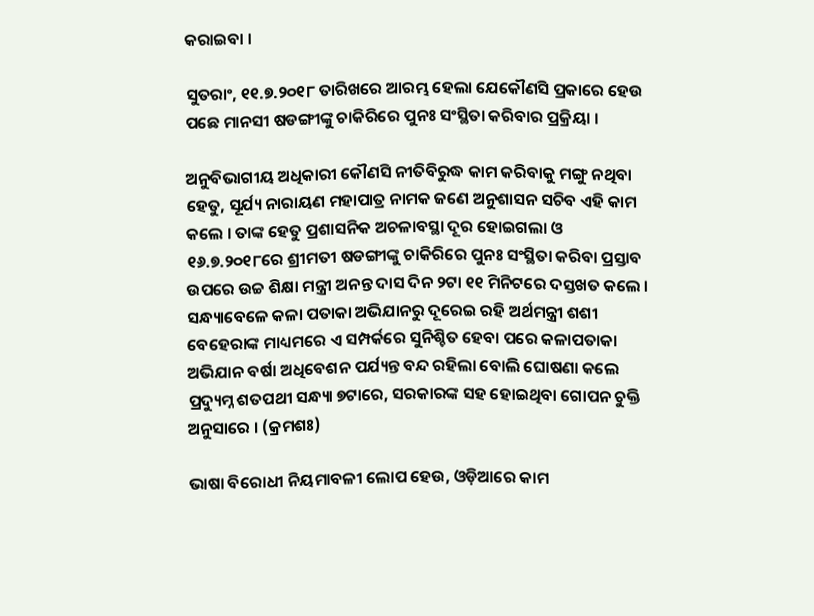କରାଇବା ।

ସୁତରାଂ, ୧୧.୭.୨୦୧୮ ତାରିଖରେ ଆରମ୍ଭ ହେଲା ଯେକୌଣସି ପ୍ରକାରେ ହେଉ ପଛେ ମାନସୀ ଷଡଙ୍ଗୀଙ୍କୁ ଚାକିରିରେ ପୁନଃ ସଂସ୍ଥିତା କରିବାର ପ୍ରକ୍ରିୟା ।

ଅନୁବିଭାଗୀୟ ଅଧିକାରୀ କୌଣସି ନୀତିବିରୁଦ୍ଧ କାମ କରିବାକୁ ମଙ୍ଗୁ ନଥିବା ହେତୁ, ସୂର୍ଯ୍ୟ ନାରାୟଣ ମହାପାତ୍ର ନାମକ ଜଣେ ଅନୁଶାସନ ସଚିବ ଏହି କାମ କଲେ । ତାଙ୍କ ହେତୁ ପ୍ରଶାସନିକ ଅଚଳାବସ୍ଥା ଦୂର ହୋଇଗଲା ଓ ୧୬.୭.୨୦୧୮ରେ ଶ୍ରୀମତୀ ଷଡଙ୍ଗୀଙ୍କୁ ଚାକିରିରେ ପୁନଃ ସଂସ୍ଥିତା କରିବା ପ୍ରସ୍ତାବ ଉପରେ ଉଚ୍ଚ ଶିକ୍ଷା ମନ୍ତ୍ରୀ ଅନନ୍ତ ଦାସ ଦିନ ୨ଟା ୧୧ ମିନିଟରେ ଦସ୍ତଖତ କଲେ । ସନ୍ଧ୍ୟାବେଳେ କଳା ପତାକା ଅଭିଯାନରୁ ଦୂରେଇ ରହି ଅର୍ଥମନ୍ତ୍ରୀ ଶଶୀ ବେହେରାଙ୍କ ମାଧ୍ୟମରେ ଏ ସମ୍ପର୍କରେ ସୁନିଶ୍ଚିତ ହେବା ପରେ କଳାପତାକା ଅଭିଯାନ ବର୍ଷା ଅଧିବେଶନ ପର୍ଯ୍ୟନ୍ତ ବନ୍ଦ ରହିଲା ବୋଲି ଘୋଷଣା କଲେ ପ୍ରଦ୍ୟୁମ୍ନ ଶତପଥୀ ସନ୍ଧ୍ୟା ୭ଟାରେ, ସରକାରଙ୍କ ସହ ହୋଇଥିବା ଗୋପନ ଚୁକ୍ତି ଅନୁସାରେ । (କ୍ରମଶଃ)

ଭାଷା ବିରୋଧୀ ନିୟମାବଳୀ ଲୋପ ହେଉ, ଓଡ଼ିଆରେ କାମ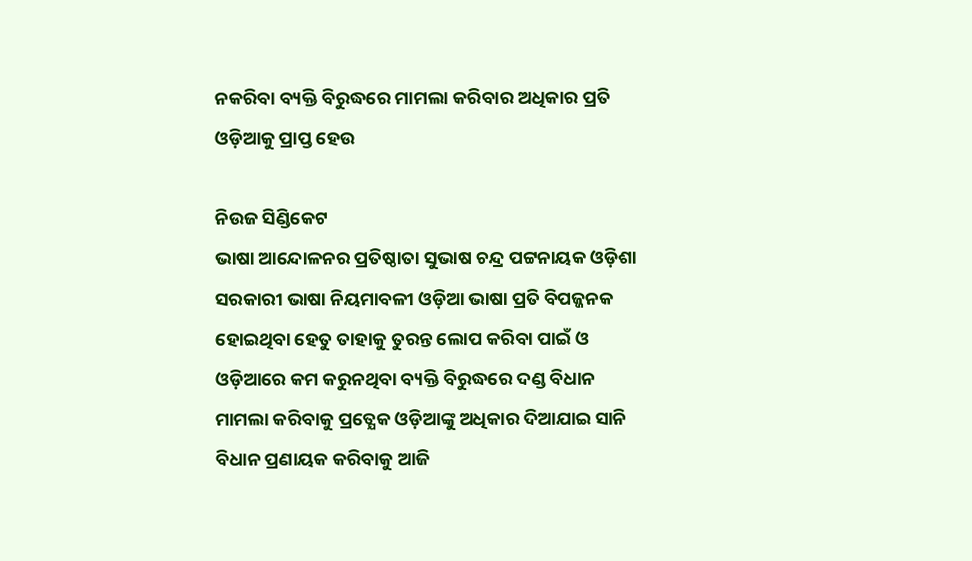ନକରିବା ବ୍ୟକ୍ତି ବିରୁଦ୍ଧରେ ମାମଲା କରିବାର ଅଧିକାର ପ୍ରତି ଓଡ଼ିଆକୁ ପ୍ରାପ୍ତ ହେଉ

ନିଉଜ ସିଣ୍ଡିକେଟ
ଭାଷା ଆନ୍ଦୋଳନର ପ୍ରତିଷ୍ଠାତା ସୁଭାଷ ଚନ୍ଦ୍ର ପଟ୍ଟନାୟକ ଓଡ଼ିଶା ସରକାରୀ ଭାଷା ନିୟମାବଳୀ ଓଡ଼ିଆ ଭାଷା ପ୍ରତି ବିପଜ୍ଜନକ ହୋଇଥିବା ହେତୁ ତାହାକୁ ତୁରନ୍ତ ଲୋପ କରିବା ପାଇଁ ଓ ଓଡ଼ିଆରେ କମ କରୁନଥିବା ବ୍ୟକ୍ତି ବିରୁଦ୍ଧରେ ଦଣ୍ଡ ବିଧାନ ମାମଲା କରିବାକୁ ପ୍ରତ୍ଯେକ ଓଡ଼ିଆଙ୍କୁ ଅଧିକାର ଦିଆଯାଇ ସାନି ବିଧାନ ପ୍ରଣାୟକ କରିବାକୁ ଆଜି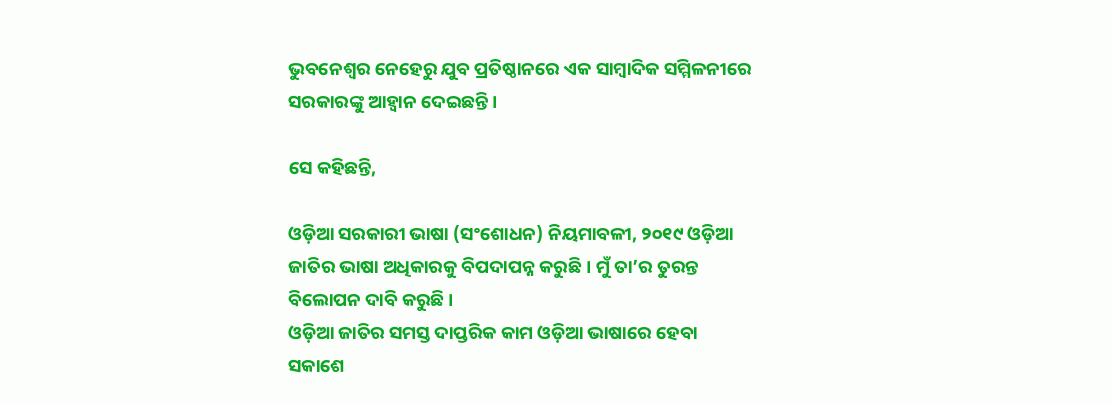ଭୁବନେଶ୍ବର ନେହେରୁ ଯୁବ ପ୍ରତିଷ୍ଠାନରେ ଏକ ସାମ୍ବାଦିକ ସମ୍ମିଳନୀରେ ସରକାରଙ୍କୁ ଆହ୍ଵାନ ଦେଇଛନ୍ତି ।

ସେ କହିଛନ୍ତି,

ଓଡ଼ିଆ ସରକାରୀ ଭାଷା (ସଂଶୋଧନ) ନିୟମାବଳୀ, ୨୦୧୯ ଓଡ଼ିଆ ଜାତିର ଭାଷା ଅଧିକାରକୁ ବିପଦାପନ୍ନ କରୁଛି । ମୁଁ ତା’ର ତୁରନ୍ତ ବିଲୋପନ ଦାବି କରୁଛି ।
ଓଡ଼ିଆ ଜାତିର ସମସ୍ତ ଦାପ୍ତରିକ କାମ ଓଡ଼ିଆ ଭାଷାରେ ହେବା ସକାଶେ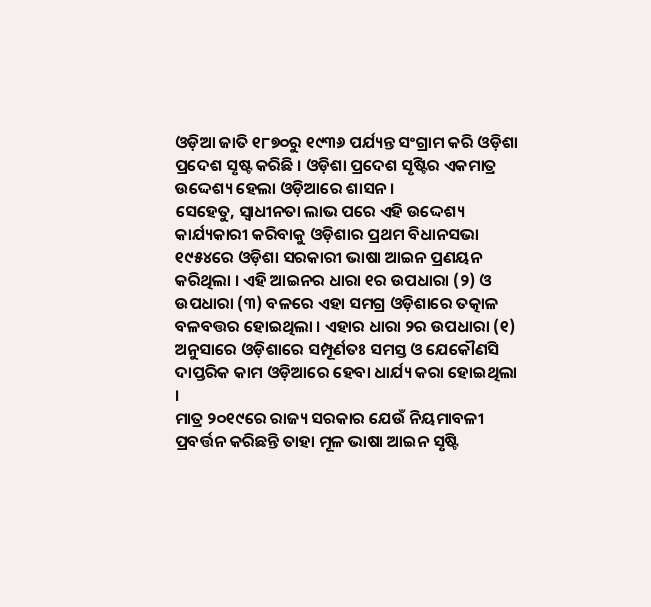ଓଡ଼ିଆ ଜାତି ୧୮୭୦ରୁ ୧୯୩୬ ପର୍ଯ୍ୟନ୍ତ ସଂଗ୍ରାମ କରି ଓଡ଼ିଶା ପ୍ରଦେଶ ସୃଷ୍ଟ କରିଛି । ଓଡ଼ିଶା ପ୍ରଦେଶ ସୃଷ୍ଟିର ଏକମାତ୍ର ଉଦ୍ଦେଶ୍ୟ ହେଲା ଓଡ଼ିଆରେ ଶାସନ ।
ସେହେତୁ, ସ୍ଵାଧୀନତା ଲାଭ ପରେ ଏହି ଉଦ୍ଦେଶ୍ୟ କାର୍ଯ୍ୟକାରୀ କରିବାକୁ ଓଡ଼ିଶାର ପ୍ରଥମ ବିଧାନସଭା ୧୯୫୪ରେ ଓଡ଼ିଶା ସରକାରୀ ଭାଷା ଆଇନ ପ୍ରଣୟନ କରିଥିଲା । ଏହି ଆଇନର ଧାରା ୧ର ଉପଧାରା (୨) ଓ ଉପଧାରା (୩) ବଳରେ ଏହା ସମଗ୍ର ଓଡ଼ିଶାରେ ତତ୍କାଳ ବଳବତ୍ତର ହୋଇଥିଲା । ଏହାର ଧାରା ୨ର ଉପଧାରା (୧) ଅନୁସାରେ ଓଡ଼ିଶାରେ ସମ୍ପୂର୍ଣତଃ ସମସ୍ତ ଓ ଯେକୌଣସି ଦାପ୍ତରିକ କାମ ଓଡ଼ିଆରେ ହେବା ଧାର୍ଯ୍ୟ କରା ହୋଇଥିଲା ।
ମାତ୍ର ୨୦୧୯ରେ ରାଜ୍ୟ ସରକାର ଯେଉଁ ନିୟମାବଳୀ ପ୍ରବର୍ତ୍ତନ କରିଛନ୍ତି ତାହା ମୂଳ ଭାଷା ଆଇନ ସୃଷ୍ଟି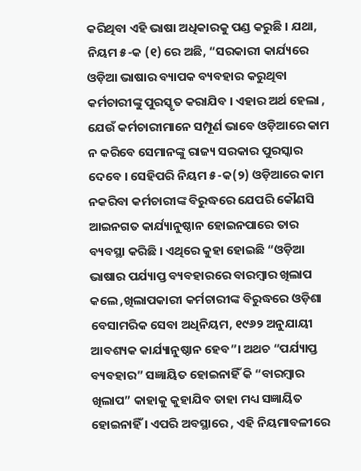କରିଥିବା ଏହି ଭାଷା ଅଧିକାରକୁ ପଣ୍ଡ କରୁଛି । ଯଥା, ନିୟମ ୫-କ (୧) ରେ ଅଛି, “ସରକାରୀ କାର୍ଯ୍ୟରେ ଓଡ଼ିଆ ଭାଷାର ବ୍ୟାପକ ବ୍ୟବହାର କରୁଥିବା କର୍ମଚାରୀଙ୍କୁ ପୁରସ୍କୃତ କରାଯିବ । ଏହାର ଅର୍ଥ ହେଲା , ଯେଉଁ କର୍ମଚାରୀମାନେ ସମ୍ପୂର୍ଣ ଭାବେ ଓଡ଼ିଆରେ କାମ ନ କରିବେ ସେମାନଙ୍କୁ ରାଜ୍ୟ ସରକାର ପୁରସ୍କାର ଦେବେ । ସେହିପରି ନିୟମ ୫-କ(୨) ଓଡ଼ିଆରେ କାମ ନକରିବା କର୍ମଚାରୀଙ୍କ ବିରୁଦ୍ଧରେ ଯେପରି କୌଣସି ଆଇନଗତ କାର୍ଯ୍ୟାନୁଷ୍ଠାନ ହୋଇନପାରେ ତାର ବ୍ୟବସ୍ଥା କରିଛି । ଏଥିରେ କୁହା ହୋଇଛି “ଓଡ଼ିଆ ଭାଷାର ପର୍ଯ୍ୟାପ୍ତ ବ୍ୟବହାରରେ ବାରମ୍ବାର ଖିଲାପ କଲେ ,ଖିଲାପକାରୀ କର୍ମଚାରୀଙ୍କ ବିରୁଦ୍ଧରେ ଓଡ଼ିଶା ବେସାମରିକ ସେବା ଅଧିନିୟମ, ୧୯୬୨ ଅନୁଯାୟୀ ଆବଶ୍ୟକ କାର୍ଯ୍ୟାନୁଷ୍ଠାନ ହେବ”। ଅଥଚ “ପର୍ଯ୍ୟାପ୍ତ ବ୍ୟବହାର” ସଜ୍ଞାୟିତ ହୋଇନାହିଁ କି “ବାରମ୍ବାର ଖିଲାପ” କାହାକୁ କୁହାଯିବ ତାହା ମଧ୍ୟ ସଜ୍ଞାୟିତ ହୋଇନାହିଁ । ଏପରି ଅବସ୍ଥାରେ , ଏହି ନିୟମାବଳୀରେ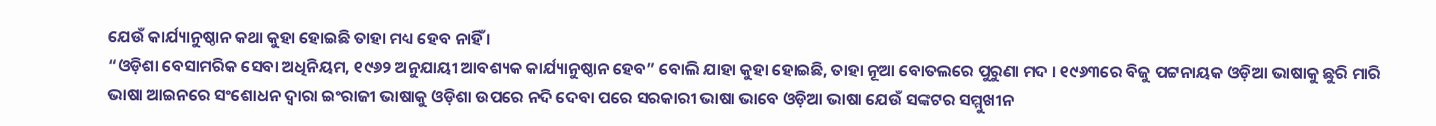ଯେଉଁ କାର୍ଯ୍ୟାନୁଷ୍ଠାନ କଥା କୁହା ହୋଇଛି ତାହା ମଧ୍ୟ ହେବ ନାହିଁ ।
“ଓଡ଼ିଶା ବେସାମରିକ ସେବା ଅଧିନିୟମ, ୧୯୬୨ ଅନୁଯାୟୀ ଆବଶ୍ୟକ କାର୍ଯ୍ୟାନୁଷ୍ଠାନ ହେବ” ବୋଲି ଯାହା କୁହା ହୋଇଛି, ତାହା ନୂଆ ବୋତଲରେ ପୁରୁଣା ମଦ । ୧୯୬୩ରେ ବିଜୁ ପଟ୍ଟନାୟକ ଓଡ଼ିଆ ଭାଷାକୁ ଛୁରି ମାରି ଭାଷା ଆଇନରେ ସଂଶୋଧନ ଦ୍ଵାରା ଇଂରାଜୀ ଭାଷାକୁ ଓଡ଼ିଶା ଉପରେ ନଦି ଦେବା ପରେ ସରକାରୀ ଭାଷା ଭାବେ ଓଡ଼ିଆ ଭାଷା ଯେଉଁ ସଙ୍କଟର ସମ୍ମୁଖୀନ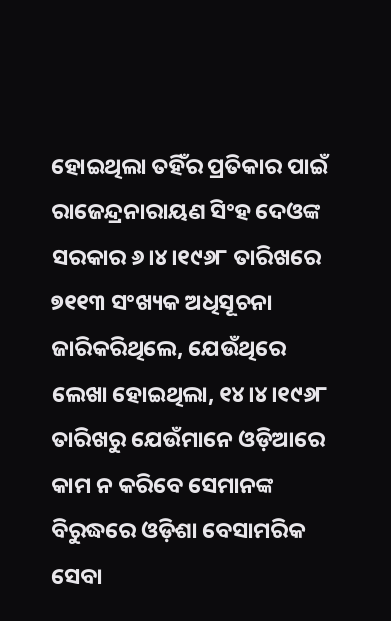ହୋଇଥିଲା ତହିଁର ପ୍ରତିକାର ପାଇଁ ରାଜେନ୍ଦ୍ରନାରାୟଣ ସିଂହ ଦେଓଙ୍କ ସରକାର ୬।୪।୧୯୬୮ ତାରିଖରେ ୭୧୧୩ ସଂଖ୍ୟକ ଅଧିସୂଚନା ଜାରିକରିଥିଲେ, ଯେଉଁଥିରେ ଲେଖା ହୋଇଥିଲା, ୧୪।୪।୧୯୬୮ ତାରିଖରୁ ଯେଉଁମାନେ ଓଡ଼ିଆରେ କାମ ନ କରିବେ ସେମାନଙ୍କ ବିରୁଦ୍ଧରେ ଓଡ଼ିଶା ବେସାମରିକ ସେବା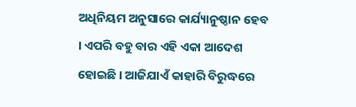ଅଧିନିୟମ ଅନୁସାରେ କାର୍ଯ୍ୟାନୁଷ୍ଠାନ ହେବ । ଏପରି ବହୁ ବାର ଏହି ଏକା ଆଦେଶ ହୋଇଛି । ଆଜିଯାଏଁ କାହାରି ବିରୁଦ୍ଧରେ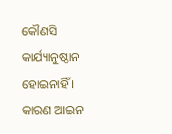କୌଣସି କାର୍ଯ୍ୟାନୁଷ୍ଠାନ ହୋଇନାହିଁ । କାରଣ ଆଇନ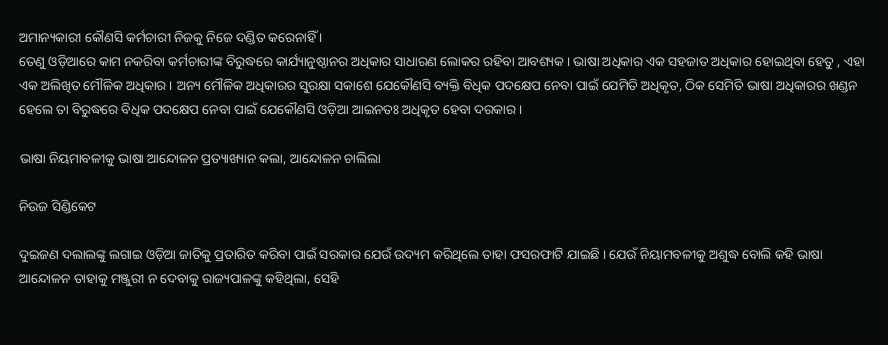ଅମାନ୍ୟକାରୀ କୌଣସି କର୍ମଚାରୀ ନିଜକୁ ନିଜେ ଦଣ୍ଡିତ କରେନାହିଁ ।
ତେଣୁ ଓଡ଼ିଆରେ କାମ ନକରିବା କର୍ମଚାରୀଙ୍କ ବିରୁଦ୍ଧରେ କାର୍ଯ୍ୟାନୁଷ୍ଠାନର ଅଧିକାର ସାଧାରଣ ଲୋକର ରହିବା ଆବଶ୍ୟକ । ଭାଷା ଅଧିକାର ଏକ ସହଜାତ ଅଧିକାର ହୋଇଥିବା ହେତୁ , ଏହା ଏକ ଅଲିଖିତ ମୌଳିକ ଅଧିକାର । ଅନ୍ୟ ମୌଳିକ ଅଧିକାରର ସୁରକ୍ଷା ସକାଶେ ଯେକୌଣସି ବ୍ୟକ୍ତି ବିଧିକ ପଦକ୍ଷେପ ନେବା ପାଇଁ ଯେମିତି ଅଧିକୃତ, ଠିକ ସେମିତି ଭାଷା ଅଧିକାରର ଖଣ୍ଡନ ହେଲେ ତା ବିରୁଦ୍ଧରେ ବିଧିକ ପଦକ୍ଷେପ ନେବା ପାଇଁ ଯେକୌଣସି ଓଡ଼ିଆ ଆଇନତଃ ଅଧିକୃତ ହେବା ଦରକାର ।

ଭାଷା ନିୟମାବଳୀକୁ ଭାଷା ଆନ୍ଦୋଳନ ପ୍ରତ୍ୟାଖ୍ୟାନ କଲା, ଆନ୍ଦୋଳନ ଚାଲିଲା

ନିଉଜ ସିଣ୍ଡିକେଟ

ଦୁଇଜଣ ଦଲାଲଙ୍କୁ ଲଗାଇ ଓଡ଼ିଆ ଜାତିକୁ ପ୍ରତାରିତ କରିବା ପାଇଁ ସରକାର ଯେଉଁ ଉଦ୍ୟମ କରିଥିଲେ ତାହା ଫସରଫାଟି ଯାଇଛି । ଯେଉଁ ନିୟାମବଳୀକୁ ଅଶୁଦ୍ଧ ବୋଲି କହି ଭାଷା ଆନ୍ଦୋଳନ ତାହାକୁ ମଞ୍ଜୁରୀ ନ ଦେବାକୁ ରାଜ୍ୟପାଳଙ୍କୁ କହିଥିଲା, ସେହି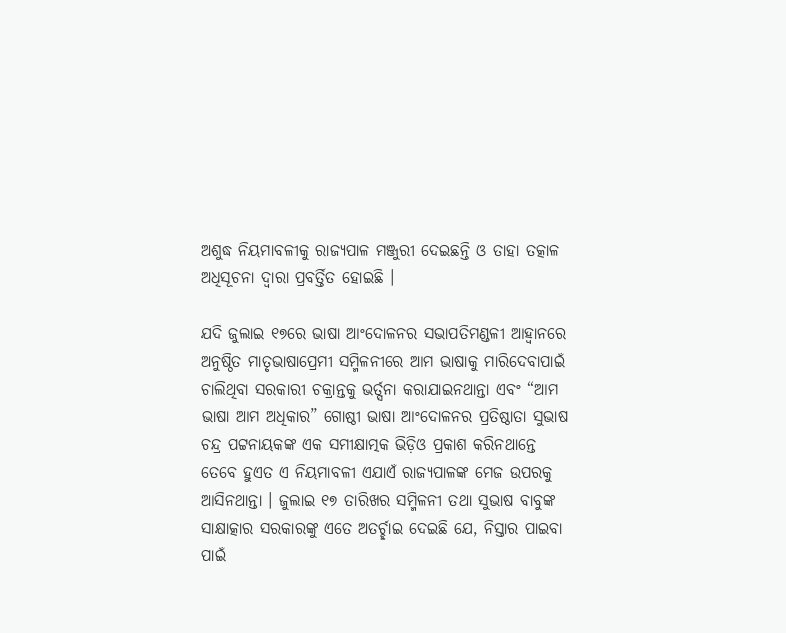ଅଶୁଦ୍ଧ ନିୟମାବଳୀକୁ ରାଜ୍ୟପାଳ ମଞ୍ଜୁରୀ ଦେଇଛନ୍ତି ଓ ତାହା ତତ୍କାଳ ଅଧିସୂଚନା ଦ୍ଵାରା ପ୍ରବର୍ତ୍ତିତ ହୋଇଛି ।

ଯଦି ଜୁଲାଇ ୧୭ରେ ଭାଷା ଆଂଦୋଳନର ସଭାପତିମଣ୍ଡଳୀ ଆହ୍ଵାନରେ ଅନୁଷ୍ଠିତ ମାତୃଭାଷାପ୍ରେମୀ ସମ୍ମିଳନୀରେ ଆମ ଭାଷାକୁ ମାରିଦେବାପାଇଁ ଚାଲିଥିବା ସରକାରୀ ଚକ୍ରାନ୍ତକୁ ଭର୍ତ୍ସନା କରାଯାଇନଥାନ୍ତା ଏବଂ “ଆମ ଭାଷା ଆମ ଅଧିକାର” ଗୋଷ୍ଠୀ ଭାଷା ଆଂଦୋଳନର ପ୍ରତିଷ୍ଠାତା ସୁଭାଷ ଚନ୍ଦ୍ର ପଟ୍ଟନାୟକଙ୍କ ଏକ ସମୀକ୍ଷାତ୍ମକ ଭିଡ଼ିଓ ପ୍ରକାଶ କରିନଥାନ୍ତେ ତେବେ ହୁଏତ ଏ ନିୟମାବଳୀ ଏଯାଏଁ ରାଜ୍ୟପାଳଙ୍କ ମେଜ ଉପରକୁ ଆସିନଥାନ୍ତା । ଜୁଲାଇ ୧୭ ତାରିଖର ସମ୍ମିଳନୀ ତଥା ସୁଭାଷ ବାବୁଙ୍କ ସାକ୍ଷାତ୍କାର ସରକାରଙ୍କୁ ଏତେ ଅତର୍ଚ୍ଛାଇ ଦେଇଛି ଯେ, ନିସ୍ତାର ପାଇବା ପାଇଁ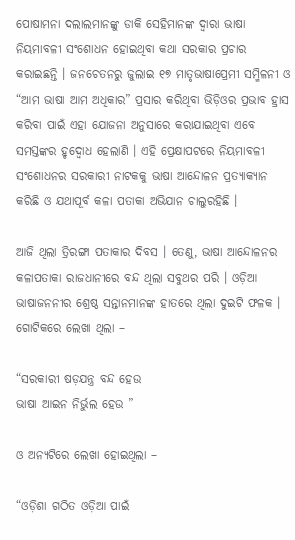ପୋଷାମନା ଦଲାଲମାନଙ୍କୁ ଡାକି ସେହିମାନଙ୍କ ଦ୍ଵାରା ଭାଷା ନିୟମାବଳୀ ସଂଶୋଧନ ହୋଇଥିବା କଥା ସରକାର ପ୍ରଚାର କରାଇଛନ୍ତି । ଜନଚେତନରୁ ଜୁଲାଇ ୧୭ ମାତୃଭାଷାପ୍ରେମୀ ସମ୍ମିଳନୀ ଓ “ଆମ ଭାଷା ଆମ ଅଧିକାର” ପ୍ରସାର କରିଥିବା ଭିଡ଼ିଓର ପ୍ରଭାବ ହ୍ରାସ କରିବା ପାଇଁ ଏହା ଯୋଜନା ଅନୁସାରେ କରାଯାଇଥିବା ଏବେ ସମସ୍ତଙ୍କର ହୃଦ୍ବୋଧ ହେଲାଣି । ଏହି ପ୍ରେକ୍ଷାପଟରେ ନିୟମାବଳୀ ସଂଶୋଧନର ସରକାରୀ ନାଟକକୁ ଭାଷା ଆନ୍ଦୋଳନ ପ୍ରତ୍ୟାକ୍ୟାନ କରିଛି ଓ ଯଥାପୂର୍ବ କଳା ପତାକା ଅଭିଯାନ ଚାଲୁରହିଛି ।

ଆଜି ଥିଲା ତ୍ରିରଙ୍ଗା ପତାକାର ଦିବସ । ତେଣୁ, ଭାଷା ଆନ୍ଦୋଳନର କଳାପତାକା ରାଜଧାନୀରେ ବନ୍ଦ ଥିଲା ସବୁଥର ପରି । ଓଡ଼ିଆ ଭାଷାଜନନୀର ଶ୍ରେଷ୍ଠ ସନ୍ତାନମାନଙ୍କ ହାତରେ ଥିଲା ଦୁଇଟି ଫଳକ । ଗୋଟିକରେ ଲେଖା ଥିଲା –

“ସରକାରୀ ଷଡ଼ଯନ୍ତ୍ର ବନ୍ଦ ହେଉ
ଭାଷା ଆଇନ ନିର୍ଭୁଲ ହେଉ ”

ଓ ଅନ୍ୟଟିରେ ଲେଖା ହୋଇଥିଲା –

“ଓଡ଼ିଶା ଗଠିତ ଓଡ଼ିଆ ପାଇଁ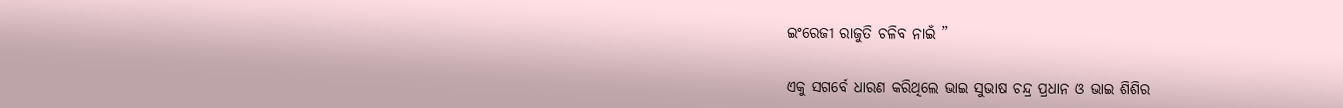ଇଂରେଜୀ ରାଜୁତି ଚଳିବ ନାଇଁ ”

ଏକୁ ସଗର୍ବେ ଧାରଣ କରିଥିଲେ ଭାଇ ସୁଭାଷ ଚନ୍ଦ୍ର ପ୍ରଧାନ ଓ ଭାଇ ଶିଶିର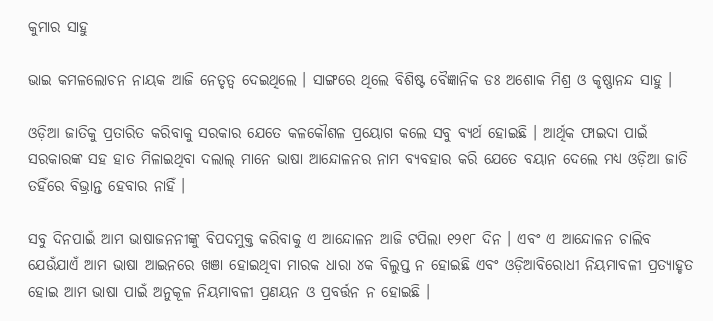କୁମାର ସାହୁ

ଭାଇ କମଳଲୋଚନ ନାୟକ ଆଜି ନେତୃତ୍ବ ଦେଇଥିଲେ । ସାଙ୍ଗରେ ଥିଲେ ବିଶିଷ୍ଟ ବୈଜ୍ଞାନିକ ଡଃ ଅଶୋକ ମିଶ୍ର ଓ କୃଷ୍ଣାନନ୍ଦ ସାହୁ ।

ଓଡ଼ିଆ ଜାତିକୁ ପ୍ରତାରିତ କରିବାକୁ ସରକାର ଯେତେ କଳକୌଶଳ ପ୍ରୟୋଗ କଲେ ସବୁ ବ୍ୟର୍ଥ ହୋଇଛି । ଆର୍ଥିକ ଫାଇଦା ପାଇଁ ସରକାରଙ୍କ ସହ ହାତ ମିଳାଇଥିବା ଦଲାଲ୍ ମାନେ ଭାଷା ଆନ୍ଦୋଳନର ନାମ ବ୍ୟବହାର କରି ଯେତେ ବୟାନ ଦେଲେ ମଧ୍ୟ ଓଡ଼ିଆ ଜାତି ତହିଁରେ ବିଭ୍ରାନ୍ତ ହେବାର ନାହିଁ ।

ସବୁ ଦିନପାଇଁ ଆମ ଭାଷାଜନନୀଙ୍କୁ ବିପଦମୁକ୍ତ କରିବାକୁ ଏ ଆନ୍ଦୋଳନ ଆଜି ଟପିଲା ୧୨୧୮ ଦିନ । ଏବଂ ଏ ଆନ୍ଦୋଳନ ଚାଲିବ ଯେଉଁଯାଏଁ ଆମ ଭାଷା ଆଇନରେ ଖଞା ହୋଇଥିବା ମାରକ ଧାରା ୪କ ବିଲୁପ୍ତ ନ ହୋଇଛି ଏବଂ ଓଡ଼ିଆବିରୋଧୀ ନିୟମାବଳୀ ପ୍ରତ୍ୟାହୃତ ହୋଇ ଆମ ଭାଷା ପାଇଁ ଅନୁକୂଳ ନିୟମାବଳୀ ପ୍ରଣୟନ ଓ ପ୍ରବର୍ତ୍ତନ ନ ହୋଇଛି ।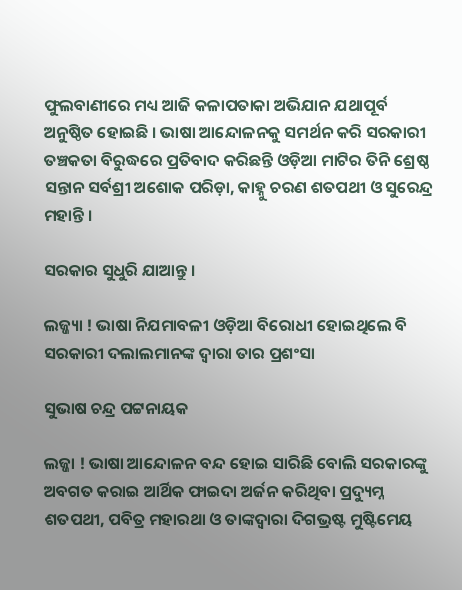ଫୁଲବାଣୀରେ ମଧ୍ୟ ଆଜି କଳାପତାକା ଅଭିଯାନ ଯଥାପୂର୍ବ ଅନୁଷ୍ଠିତ ହୋଇଛି । ଭାଷା ଆନ୍ଦୋଳନକୁ ସମର୍ଥନ କରି ସରକାରୀ ତଞ୍ଚକତା ବିରୁଦ୍ଧରେ ପ୍ରତିବାଦ କରିଛନ୍ତି ଓଡ଼ିଆ ମାଟିର ତିନି ଶ୍ରେଷ୍ଠ ସନ୍ତାନ ସର୍ବଶ୍ରୀ ଅଶୋକ ପରିଡ଼ା, କାହ୍ନୁ ଚରଣ ଶତପଥୀ ଓ ସୁରେନ୍ଦ୍ର ମହାନ୍ତି ।

ସରକାର ସୁଧୁରି ଯାଆନ୍ତୁ ।

ଲଜ୍ଜ୍ୟା ! ଭାଷା ନିଯମାବଳୀ ଓଡ଼ିଆ ବିରୋଧୀ ହୋଇଥିଲେ ବି ସରକାରୀ ଦଲାଲମାନଙ୍କ ଦ୍ଵାରା ତାର ପ୍ରଶଂସା

ସୁଭାଷ ଚନ୍ଦ୍ର ପଟ୍ଟନାୟକ

ଲଜ୍ଜା ! ଭାଷା ଆନ୍ଦୋଳନ ବନ୍ଦ ହୋଇ ସାରିଛି ବୋଲି ସରକାରଙ୍କୁ ଅବଗତ କରାଇ ଆର୍ଥିକ ଫାଇଦା ଅର୍ଜନ କରିଥିବା ପ୍ରଦ୍ୟୁମ୍ନ ଶତପଥୀ, ପବିତ୍ର ମହାରଥା ଓ ତାଙ୍କଦ୍ଵାରା ଦିଗଭ୍ରଷ୍ଟ ମୁଷ୍ଟିମେୟ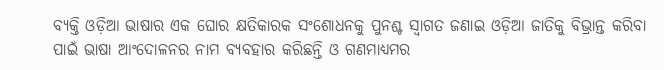ବ୍ୟକ୍ତି ଓଡ଼ିଆ ଭାଷାର ଏକ ଘୋର କ୍ଷତିକାରକ ସଂଶୋଧନକୁ ପୁନଶ୍ଚ ସ୍ଵାଗତ ଜଣାଇ ଓଡ଼ିଆ ଜାତିକୁ ବିଭ୍ରାନ୍ତ କରିବା ପାଇଁ ଭାଷା ଆଂଦୋଳନର ନାମ ବ୍ୟବହାର କରିଛନ୍ତି ଓ ଗଣମାଧ୍ୟମର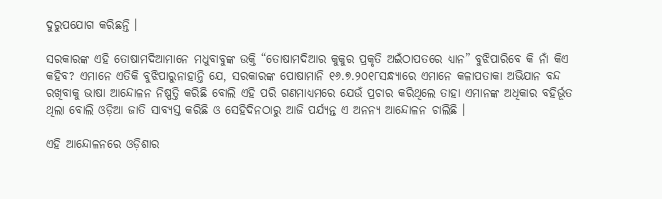ଦୁରୁପଯୋଗ କରିଛନ୍ତି ।

ସରକାରଙ୍କ ଏହି ତୋଷାମଦିଆମାନେ ମଧୁବାବୁଙ୍କ ଉକ୍ତି “ତୋଷାମଦିଆର କୁକୁର ପ୍ରକୃତି ଅଇଁଠାପତରେ ଧ୍ୟାନ” ବୁଝିପାରିବେ କି ନାଁ କିଏ କହିବ? ଏମାନେ ଏତିକି ବୁଝିପାରୁନାହାନ୍ତି ଯେ, ସରକାରଙ୍କ ପୋଷାମାନି ୧୬.୭.୨୦୧୮ସନ୍ଧ୍ୟାରେ ଏମାନେ କଳାପତାକା ଅଭିଯାନ ବନ୍ଦ ରଖିବାକୁ ଭାଷା ଆନ୍ଦୋଳନ ନିଷ୍ପତ୍ତି କରିଛି ବୋଲି ଏହି ପରି ଗଣମାଧ୍ୟମରେ ଯେଉଁ ପ୍ରଚାର କରିଥିଲେ ତାହା ଏମାନଙ୍କ ଅଧିକାର ବହିର୍ଭୂତ ଥିଲା ବୋଲି ଓଡ଼ିଆ ଜାତି ସାବ୍ୟସ୍ତ କରିଛି ଓ ସେହିଦିନଠାରୁ ଆଜି ପର୍ଯ୍ୟନ୍ତ ଏ ଅନନ୍ୟ ଆନ୍ଦୋଳନ ଚାଲିଛି ।

ଏହି ଆନ୍ଦୋଳନରେ ଓଡ଼ିଶାର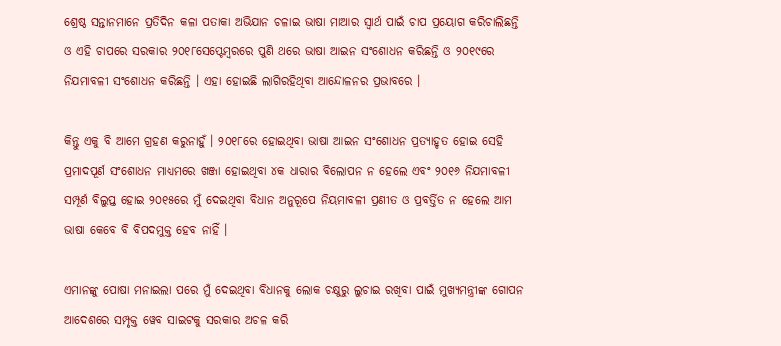ଶ୍ରେଷ୍ଠ ସନ୍ତାନମାନେ ପ୍ରତିଦିନ କଳା ପତାକା ଅଭିଯାନ ଚଳାଇ ଭାଷା ମାଆର ସ୍ଵାର୍ଥ ପାଇଁ ଚାପ ପ୍ରୟୋଗ କରିଚାଲିଛନ୍ତି ଓ ଏହି ଚାପରେ ସରକାର ୨୦୧୮ସେପ୍ଟେମ୍ବରରେ ପୁଣି ଥରେ ଭାଷା ଆଇନ ସଂଶୋଧନ କରିଛନ୍ତି ଓ ୨୦୧୯ରେ ନିଯମାବଳୀ ସଂଶୋଧନ କରିଛନ୍ତି । ଏହା ହୋଇଛି ଲାଗିରହିଥିବା ଆନ୍ଦୋଳନର ପ୍ରଭାବରେ ।

କିନ୍ତୁ ଏକୁ ବି ଆମେ ଗ୍ରହଣ କରୁନାହୁଁ । ୨୦୧୮ରେ ହୋଇଥିବା ଭାଷା ଆଇନ ସଂଶୋଧନ ପ୍ରତ୍ୟାହୃତ ହୋଇ ସେହି ପ୍ରମାଦପୂର୍ଣ ସଂଶୋଧନ ମାଧ୍ୟମରେ ଖଞ୍ଜା ହୋଇଥିବା ୪କ ଧାରାର ବିଲୋପନ ନ ହେଲେ ଏବଂ ୨୦୧୬ ନିଯମାବଳୀ ସମ୍ପୂର୍ଣ ବିଲୁପ୍ତ ହୋଇ ୨୦୧୫ରେ ମୁଁ ଦେଇଥିବା ବିଧାନ ଅନୁରୂପେ ନିୟମାବଳୀ ପ୍ରଣୀତ ଓ ପ୍ରବର୍ତ୍ତିତ ନ ହେଲେ ଆମ ଭାଷା କେବେ ବି ବିପଦମୁକ୍ତ ହେବ ନାହିଁ ।

ଏମାନଙ୍କୁ ପୋଷା ମନାଇଲା ପରେ ମୁଁ ଦେଇଥିବା ବିଧାନକୁ ଲୋକ ଚକ୍ଷୁରୁ ଲୁଚାଇ ରଖିବା ପାଇଁ ମୁଖ୍ୟମନ୍ତ୍ରୀଙ୍କ ଗୋପନ ଆଦେଶରେ ସମ୍ପୃକ୍ତ ୱେବ ସାଇଟକୁ ସରକାର ଅଚଳ କରି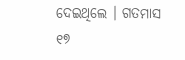ଦେଇଥିଲେ । ଗତମାସ ୧୭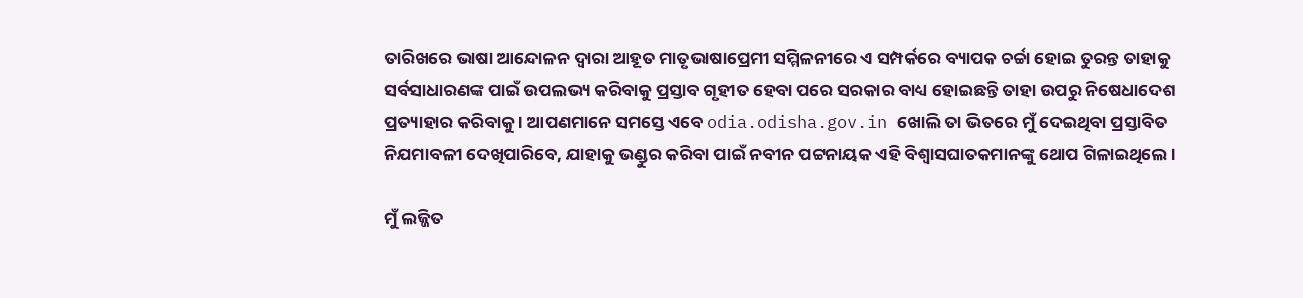ତାରିଖରେ ଭାଷା ଆନ୍ଦୋଳନ ଦ୍ଵାରା ଆହୂତ ମାତୃଭାଷାପ୍ରେମୀ ସମ୍ମିଳନୀରେ ଏ ସମ୍ପର୍କରେ ବ୍ୟାପକ ଚର୍ଚ୍ଚା ହୋଇ ତୁରନ୍ତ ତାହାକୁ ସର୍ବସାଧାରଣଙ୍କ ପାଇଁ ଉପଲଭ୍ୟ କରିବାକୁ ପ୍ରସ୍ତାବ ଗୃହୀତ ହେବା ପରେ ସରକାର ବାଧ୍ୟ ହୋଇଛନ୍ତି ତାହା ଉପରୁ ନିଷେଧାଦେଶ ପ୍ରତ୍ୟାହାର କରିବାକୁ । ଆପଣମାନେ ସମସ୍ତେ ଏବେ odia.odisha.gov.in ଖୋଲି ତା ଭିତରେ ମୁଁ ଦେଇଥିବା ପ୍ରସ୍ତାବିତ ନିଯମାବଳୀ ଦେଖିପାରିବେ, ଯାହାକୁ ଭଣ୍ଡୁର କରିବା ପାଇଁ ନବୀନ ପଟ୍ଟନାୟକ ଏହି ବିଶ୍ବାସଘାତକମାନଙ୍କୁ ଥୋପ ଗିଳାଇଥିଲେ ।

ମୁଁ ଲଜ୍ଜିତ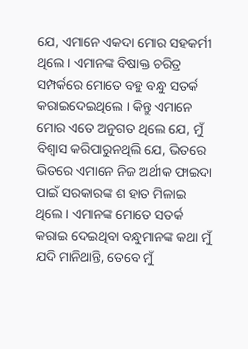ଯେ, ଏମାନେ ଏକଦା ମୋର ସହକର୍ମୀ ଥିଲେ । ଏମାନଙ୍କ ବିଷାକ୍ତ ଚରିତ୍ର ସମ୍ପର୍କରେ ମୋତେ ବହୁ ବନ୍ଧୁ ସତର୍କ କରାଇଦେଇଥିଲେ । କିନ୍ତୁ ଏମାନେ ମୋର ଏତେ ଅନୁଗତ ଥିଲେ ଯେ, ମୁଁ ବିଶ୍ଵାସ କରିପାରୁନଥିଲି ଯେ, ଭିତରେ ଭିତରେ ଏମାନେ ନିଜ ଅର୍ଥୀକ ଫାଇଦା ପାଇଁ ସରକାରଙ୍କ ଶ ହାତ ମିଳାଇ ଥିଲେ । ଏମାନଙ୍କ ମୋତେ ସତର୍କ କରାଇ ଦେଇଥିବା ବନ୍ଧୁମାନଙ୍କ କଥା ମୁଁ ଯଦି ମାନିଥାନ୍ତି, ତେବେ ମୁଁ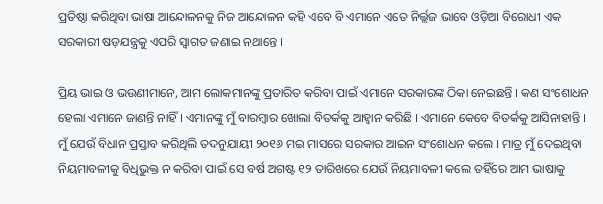ପ୍ରତିଷ୍ଠା କରିଥିବା ଭାଷା ଆନ୍ଦୋଳନକୁ ନିଜ ଆନ୍ଦୋଳନ କହି ଏବେ ବି ଏମାନେ ଏତେ ନିର୍ଲ୍ଲଜ ଭାବେ ଓଡ଼ିଆ ବିରୋଧୀ ଏକ ସରକାରୀ ଷଡ଼ଯନ୍ତ୍ରକୁ ଏପରି ସ୍ଵାଗତ ଜଣାଇ ନଥାନ୍ତେ ।

ପ୍ରିୟ ଭାଇ ଓ ଭଉଣୀମାନେ, ଆମ ଲୋକମାନଙ୍କୁ ପ୍ରତାରିତ କରିବା ପାଇଁ ଏମାନେ ସରକାରଙ୍କ ଠିକା ନେଇଛନ୍ତି । କଣ ସଂଶୋଧନ ହେଲା ଏମାନେ ଜାଣନ୍ତି ନାହିଁ । ଏମାନଙ୍କୁ ମୁଁ ବାରମ୍ବାର ଖୋଲା ବିତର୍କକୁ ଆହ୍ଵାନ କରିଛି । ଏମାନେ କେବେ ବିତର୍କକୁ ଆସିନାହାନ୍ତି । ମୁଁ ଯେଉଁ ବିଧାନ ପ୍ରସ୍ତାବ କରିଥିଲି ତଦନୁଯାୟୀ ୨୦୧୬ ମଇ ମାସରେ ସରକାର ଆଇନ ସଂଶୋଧନ କଲେ । ମାତ୍ର ମୁଁ ଦେଇଥିବା ନିୟମାବଳୀକୁ ବିଧିଭୁକ୍ତ ନ କରିବା ପାଇଁ ସେ ବର୍ଷ ଅଗଷ୍ଟ ୧୨ ତାରିଖରେ ଯେଉଁ ନିୟମାବଳୀ କଲେ ତହିଁରେ ଆମ ଭାଷାକୁ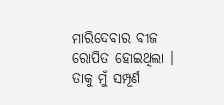ମାରିଦେବାର ବୀଜ ରୋପିତ ହୋଇଥିଲା । ତାକୁ ମୁଁ ସମ୍ପୂର୍ଣ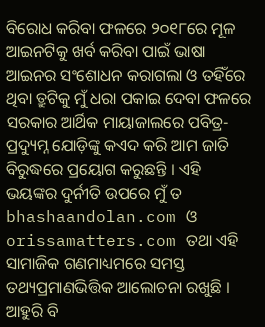ବିରୋଧ କରିବା ଫଳରେ ୨୦୧୮ରେ ମୂଳ ଆଇନଟିକୁ ଖର୍ବ କରିବା ପାଇଁ ଭାଷା ଆଇନର ସଂଶୋଧନ କରାଗଲା ଓ ତହିଁରେ ଥିବା ତ୍ରୁଟିକୁ ମୁଁ ଧରା ପକାଇ ଦେବା ଫଳରେ ସରକାର ଆର୍ଥିକ ମାୟାଜାଲରେ ପବିତ୍ର-ପ୍ରଦ୍ୟୁମ୍ନ ଯୋଡ଼ିଙ୍କୁ କଏଦ କରି ଆମ ଜାତି ବିରୁଦ୍ଧରେ ପ୍ରୟୋଗ କରୁଛନ୍ତି । ଏହି ଭୟଙ୍କର ଦୁର୍ନୀତି ଉପରେ ମୁଁ ତ bhashaandolan.com ଓ orissamatters.com ତଥା ଏହି ସାମାଜିକ ଗଣମାଧ୍ୟମରେ ସମସ୍ତ ତଥ୍ୟପ୍ରମାଣଭିତ୍ତିକ ଆଲୋଚନା ରଖୁଛି । ଆହୁରି ବି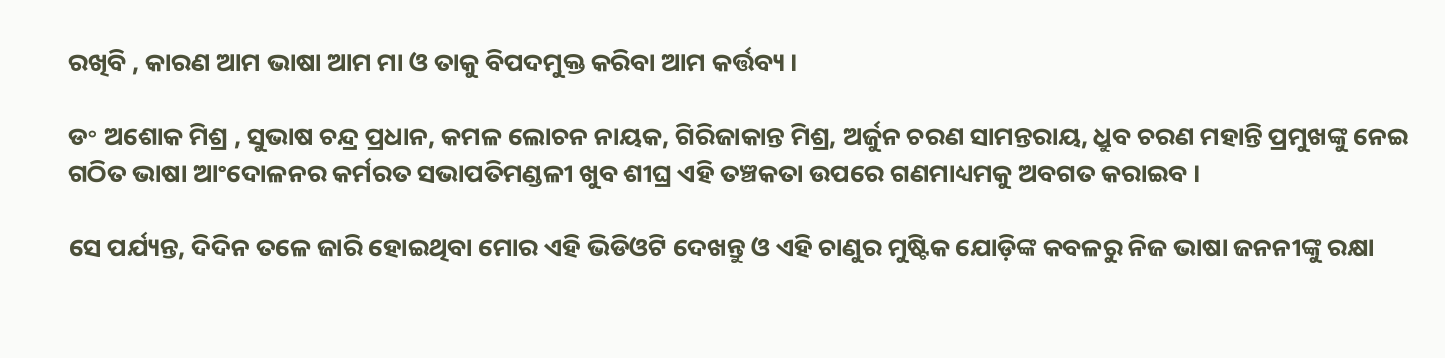ରଖିବି , କାରଣ ଆମ ଭାଷା ଆମ ମା ଓ ତାକୁ ବିପଦମୁକ୍ତ କରିବା ଆମ କର୍ତ୍ତବ୍ୟ ।

ଡ॰ ଅଶୋକ ମିଶ୍ର , ସୁଭାଷ ଚନ୍ଦ୍ର ପ୍ରଧାନ, କମଳ ଲୋଚନ ନାୟକ, ଗିରିଜାକାନ୍ତ ମିଶ୍ର, ଅର୍ଜୁନ ଚରଣ ସାମନ୍ତରାୟ, ଧ୍ରୁବ ଚରଣ ମହାନ୍ତି ପ୍ରମୁଖଙ୍କୁ ନେଇ ଗଠିତ ଭାଷା ଆଂଦୋଳନର କର୍ମରତ ସଭାପତିମଣ୍ଡଳୀ ଖୁବ ଶୀଘ୍ର ଏହି ତଞ୍ଚକତା ଉପରେ ଗଣମାଧ୍ୟମକୁ ଅବଗତ କରାଇବ ।

ସେ ପର୍ଯ୍ୟନ୍ତ, ଦିଦିନ ତଳେ ଜାରି ହୋଇଥିବା ମୋର ଏହି ଭିଡିଓଟି ଦେଖନ୍ତୁ ଓ ଏହି ଚାଣୁର ମୁଷ୍ଟିକ ଯୋଡ଼ିଙ୍କ କବଳରୁ ନିଜ ଭାଷା ଜନନୀଙ୍କୁ ରକ୍ଷା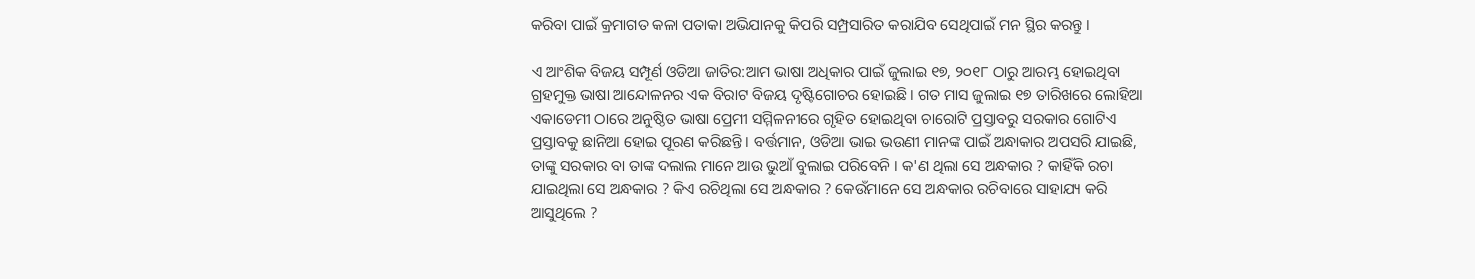କରିବା ପାଇଁ କ୍ରମାଗତ କଳା ପତାକା ଅଭିଯାନକୁ କିପରି ସମ୍ପ୍ରସାରିତ କରାଯିବ ସେଥିପାଇଁ ମନ ସ୍ଥିର କରନ୍ତୁ ।

ଏ ଆଂଶିକ ବିଜୟ ସମ୍ପୂର୍ଣ ଓଡିଆ ଜାତିର:ଆମ ଭାଷା ଅଧିକାର ପାଇଁ ଜୁଲାଇ ୧୭, ୨୦୧୮ ଠାରୁ ଆରମ୍ଭ ହୋଇଥିବା ଗ୍ରହମୁକ୍ତ ଭାଷା ଆନ୍ଦୋଳନର ଏକ ବିରାଟ ବିଜୟ ଦୃଷ୍ଟିଗୋଚର ହୋଇଛି । ଗତ ମାସ ଜୁଲାଇ ୧୭ ତାରିଖରେ ଲୋହିଆ ଏକାଡେମୀ ଠାରେ ଅନୁଷ୍ଠିତ ଭାଷା ପ୍ରେମୀ ସମ୍ମିଳନୀରେ ଗୃହିତ ହୋଇଥିବା ଚାରୋଟି ପ୍ରସ୍ତାବରୁ ସରକାର ଗୋଟିଏ ପ୍ରସ୍ତାବକୁ ଛାନିଆ ହୋଇ ପୂରଣ କରିଛନ୍ତି । ବର୍ତ୍ତମାନ, ଓଡିଆ ଭାଇ ଭଉଣୀ ମାନଙ୍କ ପାଇଁ ଅନ୍ଧାକାର ଅପସରି ଯାଇଛି, ତାଙ୍କୁ ସରକାର ବା ତାଙ୍କ ଦଲାଲ ମାନେ ଆଉ ଭୁଆଁ ବୁଲାଇ ପରିବେନି । କ'ଣ ଥିଲା ସେ ଅନ୍ଧକାର ? କାହିଁକି ରଚା ଯାଇଥିଲା ସେ ଅନ୍ଧକାର ? କିଏ ରଚିଥିଲା ସେ ଅନ୍ଧକାର ? କେଉଁମାନେ ସେ ଅନ୍ଧକାର ରଚିବାରେ ସାହାଯ୍ୟ କରି ଆସୁଥିଲେ ?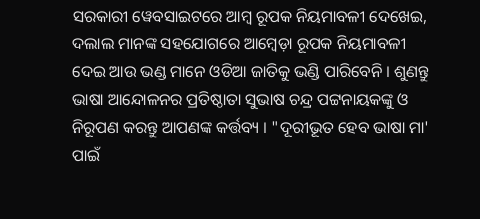ସରକାରୀ ୱେବସାଇଟରେ ଆମ୍ବ ରୂପକ ନିୟମାବଳୀ ଦେଖେଇ, ଦଲାଲ ମାନଙ୍କ ସହଯୋଗରେ ଆମ୍ବେଡ଼ା ରୂପକ ନିୟମାବଳୀ ଦେଇ ଆଉ ଭଣ୍ଡ ମାନେ ଓଡିଆ ଜାତିକୁ ଭଣ୍ଡି ପାରିବେନି । ଶୁଣନ୍ତୁ ଭାଷା ଆନ୍ଦୋଳନର ପ୍ରତିଷ୍ଠାତା ସୁଭାଷ ଚନ୍ଦ୍ର ପଟ୍ଟନାୟକଙ୍କୁ ଓ ନିରୂପଣ କରନ୍ତୁ ଆପଣଙ୍କ କର୍ତ୍ତବ୍ୟ । "ଦୂରୀଭୂତ ହେବ ଭାଷା ମା' ପାଇଁ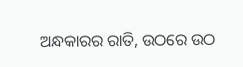ଅନ୍ଧକାରର ରାତି, ଉଠରେ ଉଠ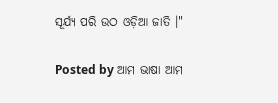ସୂର୍ଯ୍ୟ ପରି ଉଠ ଓଡ଼ିଆ ଜାତି ।"

Posted by ଆମ ଭାଷା ଆମ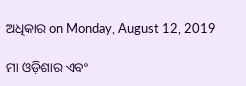ଅଧିକାର on Monday, August 12, 2019

ମା ଓଡ଼ିଶାର ଏବଂ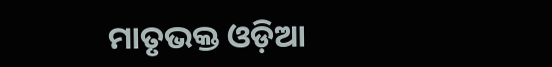ମାତୃଭକ୍ତ ଓଡ଼ିଆ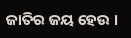ଜାତିର ଜୟ ହେଉ ।